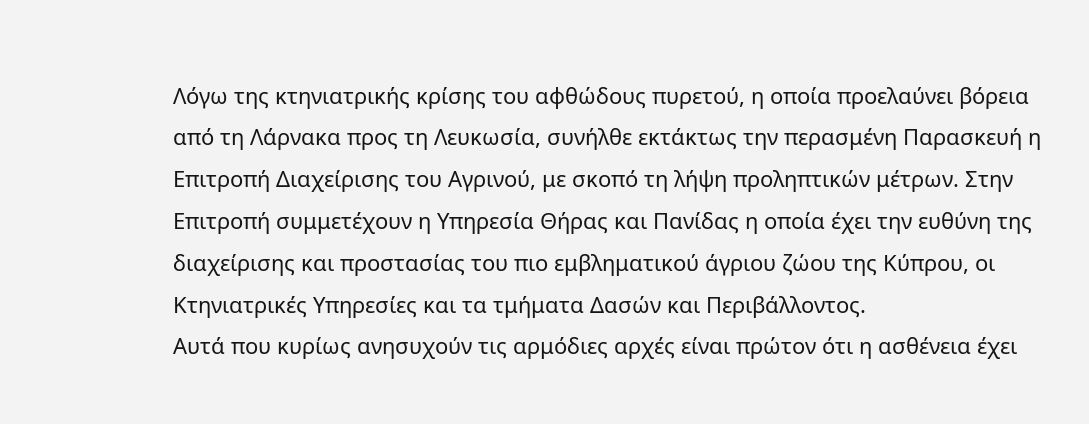Λόγω της κτηνιατρικής κρίσης του αφθώδους πυρετού, η οποία προελαύνει βόρεια από τη Λάρνακα προς τη Λευκωσία, συνήλθε εκτάκτως την περασμένη Παρασκευή η Επιτροπή Διαχείρισης του Αγρινού, με σκοπό τη λήψη προληπτικών μέτρων. Στην Επιτροπή συμμετέχουν η Υπηρεσία Θήρας και Πανίδας η οποία έχει την ευθύνη της διαχείρισης και προστασίας του πιο εμβληματικού άγριου ζώου της Κύπρου, οι Κτηνιατρικές Υπηρεσίες και τα τμήματα Δασών και Περιβάλλοντος.
Αυτά που κυρίως ανησυχούν τις αρμόδιες αρχές είναι πρώτον ότι η ασθένεια έχει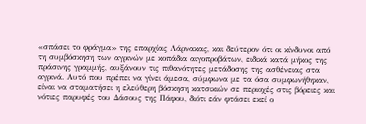«σπάσει το φράγμα» της επαρχίας Λάρνακας, και δεύτερον ότι οι κίνδυνοι από τη συμβόσκηση των αγρινών με κοπάδια αιγοπροβάτων, ειδικά κατά μήκος της πράσινης γραμμής, αυξάνουν τις πιθανότητες μετάδοσης της ασθένειας στα αγρινά. Αυτό που πρέπει να γίνει άμεσα, σύμφωνα με τα όσα συμφωνήθηκαν, είναι να σταματήσει η ελεύθερη βόσκηση κατσικιών σε περιοχές στις βόρειες και νότιες παρυφές του Δάσους της Πάφου, διότι εάν φτάσει εκεί ο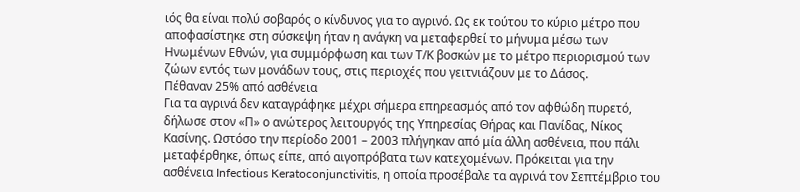ιός θα είναι πολύ σοβαρός ο κίνδυνος για το αγρινό. Ως εκ τούτου το κύριο μέτρο που αποφασίστηκε στη σύσκεψη ήταν η ανάγκη να μεταφερθεί το μήνυμα μέσω των Ηνωμένων Εθνών, για συμμόρφωση και των Τ/Κ βοσκών με το μέτρο περιορισμού των ζώων εντός των μονάδων τους, στις περιοχές που γειτνιάζουν με το Δάσος.
Πέθαναν 25% από ασθένεια
Για τα αγρινά δεν καταγράφηκε μέχρι σήμερα επηρεασμός από τον αφθώδη πυρετό, δήλωσε στον «Π» ο ανώτερος λειτουργός της Υπηρεσίας Θήρας και Πανίδας, Νίκος Κασίνης. Ωστόσο την περίοδο 2001 – 2003 πλήγηκαν από μία άλλη ασθένεια, που πάλι μεταφέρθηκε, όπως είπε, από αιγοπρόβατα των κατεχομένων. Πρόκειται για την ασθένεια Infectious Keratoconjunctivitis, η οποία προσέβαλε τα αγρινά τον Σεπτέμβριο του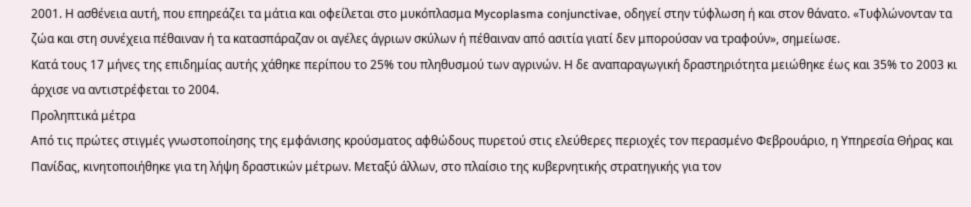2001. Η ασθένεια αυτή, που επηρεάζει τα μάτια και οφείλεται στο μυκόπλασμα Mycoplasma conjunctivae, οδηγεί στην τύφλωση ή και στον θάνατο. «Τυφλώνονταν τα ζώα και στη συνέχεια πέθαιναν ή τα κατασπάραζαν οι αγέλες άγριων σκύλων ή πέθαιναν από ασιτία γιατί δεν μπορούσαν να τραφούν», σημείωσε.
Κατά τους 17 μήνες της επιδημίας αυτής χάθηκε περίπου το 25% του πληθυσμού των αγρινών. Η δε αναπαραγωγική δραστηριότητα μειώθηκε έως και 35% το 2003 κι άρχισε να αντιστρέφεται το 2004.
Προληπτικά μέτρα
Από τις πρώτες στιγμές γνωστοποίησης της εμφάνισης κρούσματος αφθώδους πυρετού στις ελεύθερες περιοχές τον περασμένο Φεβρουάριο, η Υπηρεσία Θήρας και Πανίδας, κινητοποιήθηκε για τη λήψη δραστικών μέτρων. Μεταξύ άλλων, στο πλαίσιο της κυβερνητικής στρατηγικής για τον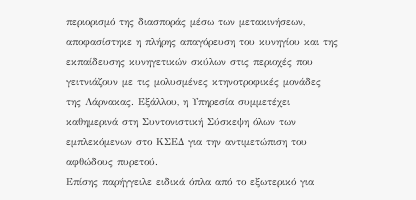περιορισμό της διασποράς μέσω των μετακινήσεων, αποφασίστηκε η πλήρης απαγόρευση του κυνηγίου και της εκπαίδευσης κυνηγετικών σκύλων στις περιοχές που γειτνιάζουν με τις μολυσμένες κτηνοτροφικές μονάδες της Λάρνακας. Εξάλλου, η Υπηρεσία συμμετέχει καθημερινά στη Συντονιστική Σύσκεψη όλων των εμπλεκόμενων στο ΚΣΕΔ για την αντιμετώπιση του αφθώδους πυρετού.
Επίσης παρήγγειλε ειδικά όπλα από το εξωτερικό για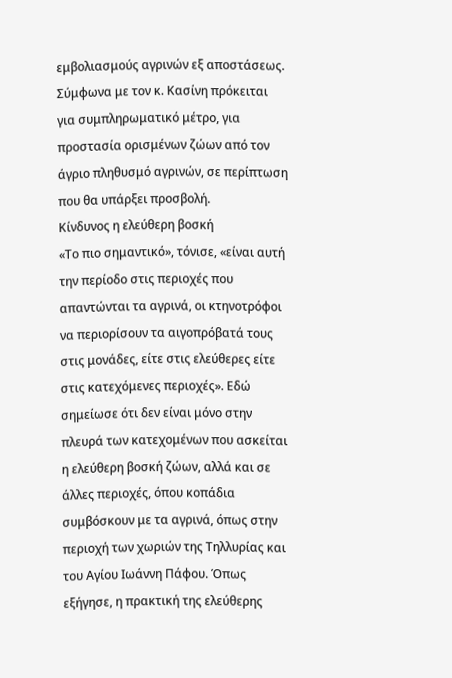εμβολιασμούς αγρινών εξ αποστάσεως. Σύμφωνα με τον κ. Κασίνη πρόκειται για συμπληρωματικό μέτρο, για προστασία ορισμένων ζώων από τον άγριο πληθυσμό αγρινών, σε περίπτωση που θα υπάρξει προσβολή.
Κίνδυνος η ελεύθερη βοσκή
«Το πιο σημαντικό», τόνισε, «είναι αυτή την περίοδο στις περιοχές που απαντώνται τα αγρινά, οι κτηνοτρόφοι να περιορίσουν τα αιγοπρόβατά τους στις μονάδες, είτε στις ελεύθερες είτε στις κατεχόμενες περιοχές». Εδώ σημείωσε ότι δεν είναι μόνο στην πλευρά των κατεχομένων που ασκείται η ελεύθερη βοσκή ζώων, αλλά και σε άλλες περιοχές, όπου κοπάδια συμβόσκουν με τα αγρινά, όπως στην περιοχή των χωριών της Τηλλυρίας και του Αγίου Ιωάννη Πάφου. Όπως εξήγησε, η πρακτική της ελεύθερης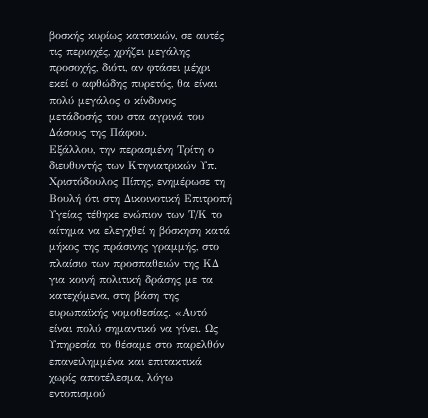βοσκής κυρίως κατσικιών, σε αυτές τις περιοχές, χρήζει μεγάλης προσοχής, διότι, αν φτάσει μέχρι εκεί ο αφθώδης πυρετός, θα είναι πολύ μεγάλος ο κίνδυνος μετάδοσής του στα αγρινά του Δάσους της Πάφου.
Εξάλλου, την περασμένη Τρίτη ο διευθυντής των Κτηνιατρικών Υπ. Χριστόδουλος Πίπης, ενημέρωσε τη Βουλή ότι στη Δικοινοτική Επιτροπή Υγείας τέθηκε ενώπιον των Τ/Κ το αίτημα να ελεγχθεί η βόσκηση κατά μήκος της πράσινης γραμμής, στο πλαίσιο των προσπαθειών της ΚΔ για κοινή πολιτική δράσης με τα κατεχόμενα, στη βάση της ευρωπαϊκής νομοθεσίας. «Αυτό είναι πολύ σημαντικό να γίνει. Ως Υπηρεσία το θέσαμε στο παρελθόν επανειλημμένα και επιτακτικά χωρίς αποτέλεσμα, λόγω εντοπισμού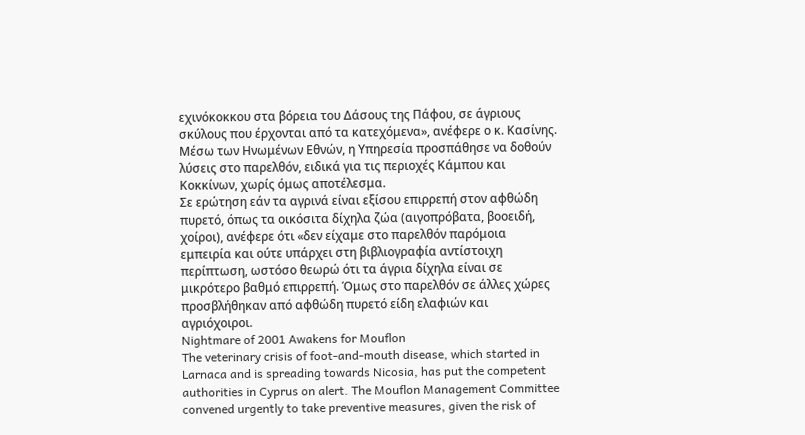εχινόκοκκου στα βόρεια του Δάσους της Πάφου, σε άγριους σκύλους που έρχονται από τα κατεχόμενα», ανέφερε ο κ. Κασίνης. Μέσω των Ηνωμένων Εθνών, η Υπηρεσία προσπάθησε να δοθούν λύσεις στο παρελθόν, ειδικά για τις περιοχές Κάμπου και Κοκκίνων, χωρίς όμως αποτέλεσμα.
Σε ερώτηση εάν τα αγρινά είναι εξίσου επιρρεπή στον αφθώδη πυρετό, όπως τα οικόσιτα δίχηλα ζώα (αιγοπρόβατα, βοοειδή, χοίροι), ανέφερε ότι «δεν είχαμε στο παρελθόν παρόμοια εμπειρία και ούτε υπάρχει στη βιβλιογραφία αντίστοιχη περίπτωση, ωστόσο θεωρώ ότι τα άγρια δίχηλα είναι σε μικρότερο βαθμό επιρρεπή. Όμως στο παρελθόν σε άλλες χώρες προσβλήθηκαν από αφθώδη πυρετό είδη ελαφιών και αγριόχοιροι.
Nightmare of 2001 Awakens for Mouflon
The veterinary crisis of foot-and-mouth disease, which started in Larnaca and is spreading towards Nicosia, has put the competent authorities in Cyprus on alert. The Mouflon Management Committee convened urgently to take preventive measures, given the risk of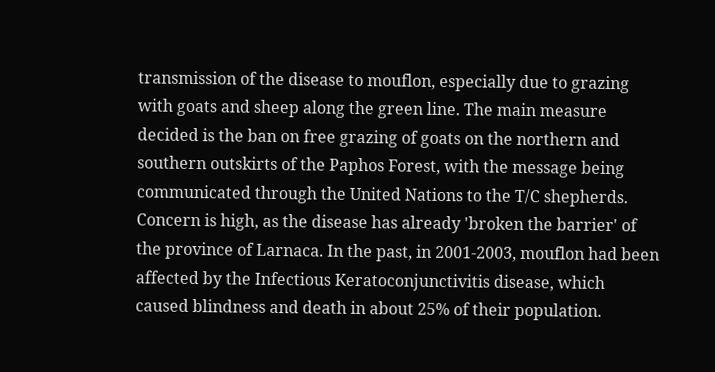transmission of the disease to mouflon, especially due to grazing with goats and sheep along the green line. The main measure decided is the ban on free grazing of goats on the northern and southern outskirts of the Paphos Forest, with the message being communicated through the United Nations to the T/C shepherds. Concern is high, as the disease has already 'broken the barrier' of the province of Larnaca. In the past, in 2001-2003, mouflon had been affected by the Infectious Keratoconjunctivitis disease, which caused blindness and death in about 25% of their population.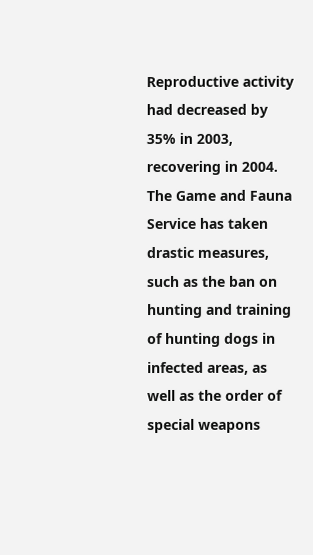Reproductive activity had decreased by 35% in 2003, recovering in 2004. The Game and Fauna Service has taken drastic measures, such as the ban on hunting and training of hunting dogs in infected areas, as well as the order of special weapons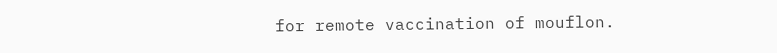for remote vaccination of mouflon.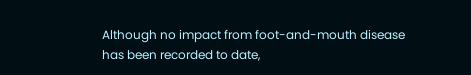Although no impact from foot-and-mouth disease has been recorded to date,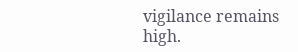vigilance remains high.